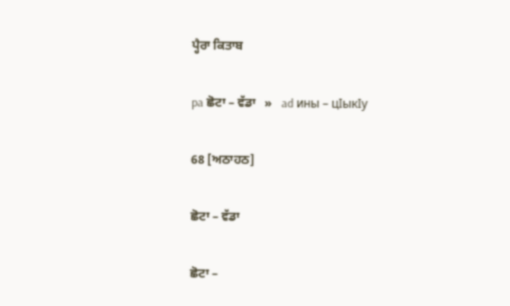ਪ੍ਹੈਰਾ ਕਿਤਾਬ

pa ਛੋਟਾ – ਵੱਡਾ   »   ad ины – цIыкIу

68 [ਅਠਾਹਠ]

ਛੋਟਾ – ਵੱਡਾ

ਛੋਟਾ –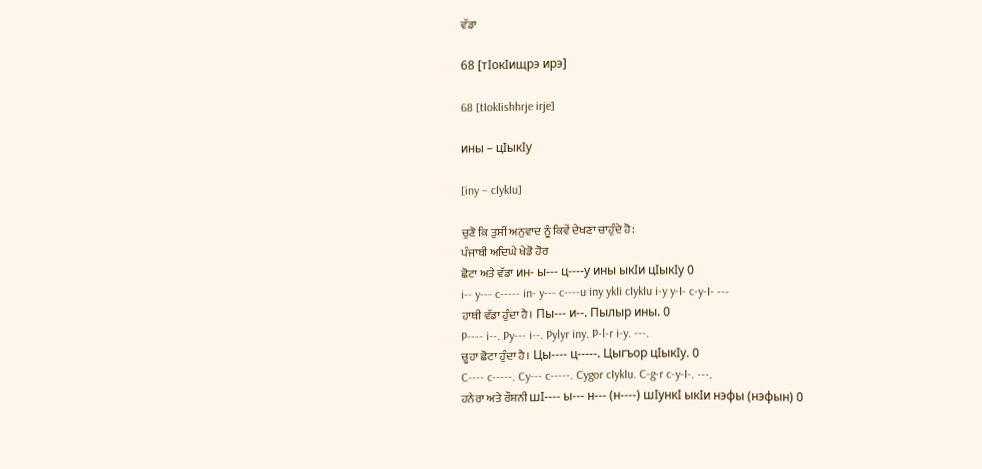ਵੱਡਾ

68 [тIокIищрэ ирэ]

68 [tIokIishhrje irje]

ины – цIыкIу

[iny – cIykIu]

ਚੁਣੋ ਕਿ ਤੁਸੀਂ ਅਨੁਵਾਦ ਨੂੰ ਕਿਵੇਂ ਦੇਖਣਾ ਚਾਹੁੰਦੇ ਹੋ:
ਪੰਜਾਬੀ ਅਦਿਘੇ ਖੇਡੋ ਹੋਰ
ਛੋਟਾ ਅਤੇ ਵੱਡਾ ин- ы--- ц----у ины ыкIи цIыкIу 0
i-- y--- c----- in- y--- c----u iny ykIi cIykIu i-y y-I- c-y-I- ---
ਹਾਥੀ ਵੱਡਾ ਹੁੰਦਾ ਹੈ। Пы--- и--. Пылыр ины. 0
P---- i--. Py--- i--. Pylyr iny. P-l-r i-y. ---.
ਚੂਹਾ ਛੋਟਾ ਹੁੰਦਾ ਹੈ। Цы---- ц-----. Цыгъор цIыкIу. 0
C---- c-----. Cy--- c-----. Cygor cIykIu. C-g-r c-y-I-. ---.
ਹਨੇਰਾ ਅਤੇ ਰੌਸ਼ਨੀ шI---- ы--- н--- (н----) шIункI ыкIи нэфы (нэфын) 0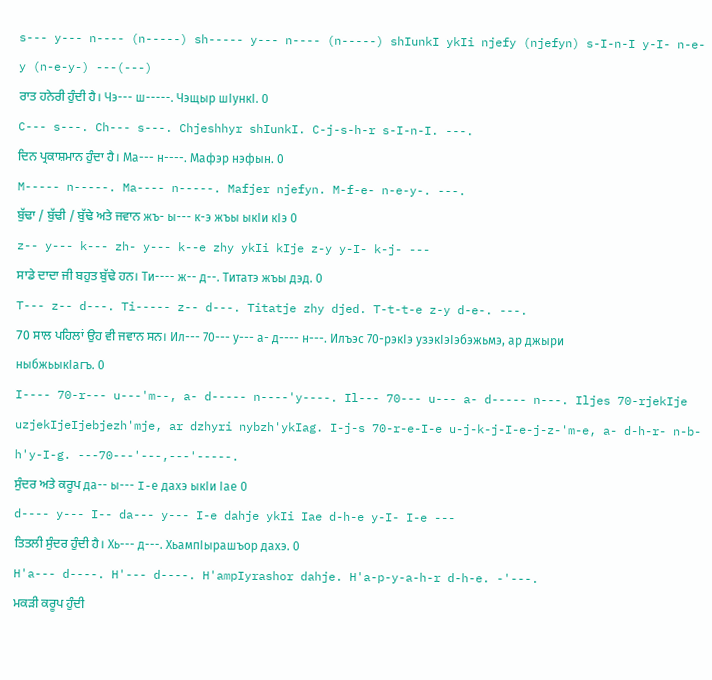s--- y--- n---- (n-----) sh----- y--- n---- (n-----) shIunkI ykIi njefy (njefyn) s-I-n-I y-I- n-e-y (n-e-y-) ---(---)
ਰਾਤ ਹਨੇਰੀ ਹੁੰਦੀ ਹੈ। Чэ--- ш-----. Чэщыр шIункI. 0
C--- s---. Ch--- s---. Chjeshhyr shIunkI. C-j-s-h-r s-I-n-I. ---.
ਦਿਨ ਪ੍ਰਕਾਸ਼ਮਾਨ ਹੁੰਦਾ ਹੈ। Ма--- н----. Мафэр нэфын. 0
M----- n-----. Ma---- n-----. Mafjer njefyn. M-f-e- n-e-y-. ---.
ਬੁੱਢਾ / ਬੁੱਢੀ / ਬੁੱਢੇ ਅਤੇ ਜਵਾਨ жъ- ы--- к-э жъы ыкIи кIэ 0
z-- y--- k--- zh- y--- k--e zhy ykIi kIje z-y y-I- k-j- ---
ਸਾਡੇ ਦਾਦਾ ਜੀ ਬਹੁਤ ਬੁੱਢੇ ਹਨ। Ти---- ж-- д--. Титатэ жъы дэд. 0
T--- z-- d---. Ti----- z-- d---. Titatje zhy djed. T-t-t-e z-y d-e-. ---.
70 ਸਾਲ ਪਹਿਲਾਂ ਉਹ ਵੀ ਜਵਾਨ ਸਨ। Ил--- 70--- у--- а- д---- н---. Илъэс 70-рэкIэ узэкIэIэбэжьмэ, ар джыри ныбжьыкIагъ. 0
I---- 70-r--- u---'m--, a- d----- n----'y----. Il--- 70--- u--- a- d----- n---. Iljes 70-rjekIje uzjekIjeIjebjezh'mje, ar dzhyri nybzh'ykIag. I-j-s 70-r-e-I-e u-j-k-j-I-e-j-z-'m-e, a- d-h-r- n-b-h'y-I-g. ---70---'---,---'-----.
ਸੁੰਦਰ ਅਤੇ ਕਰੂਪ да-- ы--- I-е дахэ ыкIи Iае 0
d---- y--- I-- da--- y--- I-e dahje ykIi Iae d-h-e y-I- I-e ---
ਤਿਤਲੀ ਸੁੰਦਰ ਹੁੰਦੀ ਹੈ। Хь--- д---. ХьампIырашъор дахэ. 0
H'a--- d----. H'--- d----. H'ampIyrashor dahje. H'a-p-y-a-h-r d-h-e. -'---.
ਮਕੜੀ ਕਰੂਪ ਹੁੰਦੀ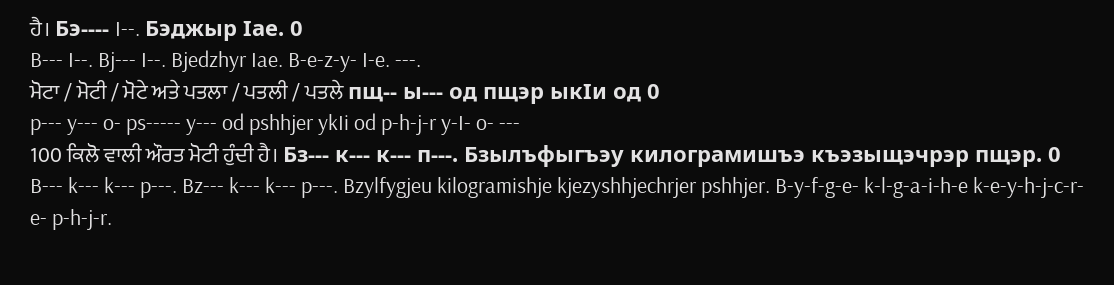ਹੈ। Бэ---- I--. Бэджыр Iае. 0
B--- I--. Bj--- I--. Bjedzhyr Iae. B-e-z-y- I-e. ---.
ਮੋਟਾ / ਮੋਟੀ / ਮੋਟੇ ਅਤੇ ਪਤਲਾ / ਪਤਲੀ / ਪਤਲੇ пщ-- ы--- од пщэр ыкIи од 0
p--- y--- o- ps----- y--- od pshhjer ykIi od p-h-j-r y-I- o- ---
100 ਕਿਲੋ ਵਾਲੀ ਔਰਤ ਮੋਟੀ ਹੁੰਦੀ ਹੈ। Бз--- к--- к--- п---. Бзылъфыгъэу килограмишъэ къэзыщэчрэр пщэр. 0
B--- k--- k--- p---. Bz--- k--- k--- p---. Bzylfygjeu kilogramishje kjezyshhjechrjer pshhjer. B-y-f-g-e- k-l-g-a-i-h-e k-e-y-h-j-c-r-e- p-h-j-r.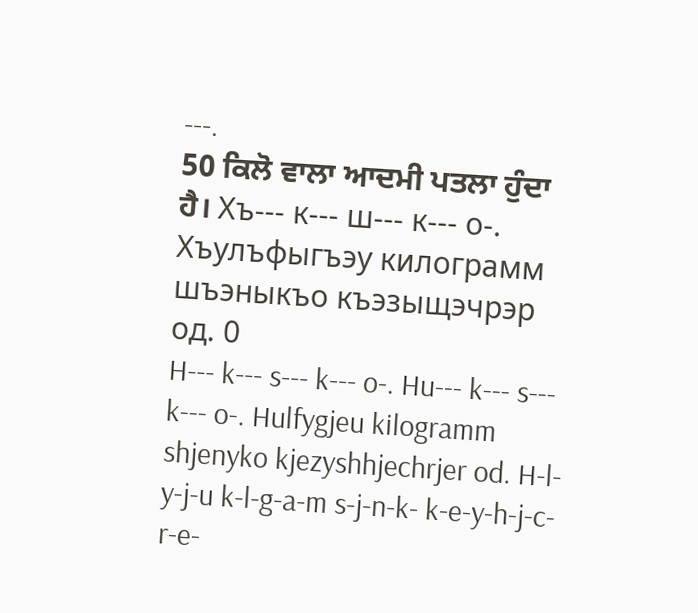---.
50 ਕਿਲੋ ਵਾਲਾ ਆਦਮੀ ਪਤਲਾ ਹੁੰਦਾ ਹੈ। Хъ--- к--- ш--- к--- о-. Хъулъфыгъэу килограмм шъэныкъо къэзыщэчрэр од. 0
H--- k--- s--- k--- o-. Hu--- k--- s--- k--- o-. Hulfygjeu kilogramm shjenyko kjezyshhjechrjer od. H-l-y-j-u k-l-g-a-m s-j-n-k- k-e-y-h-j-c-r-e-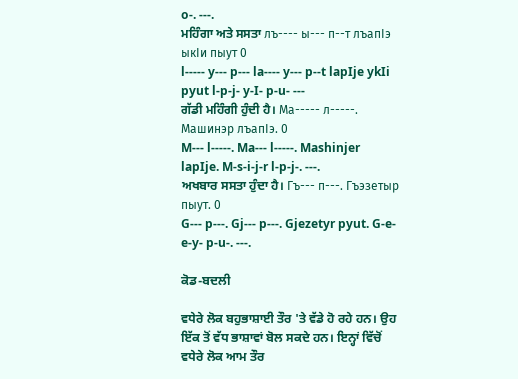o-. ---.
ਮਹਿੰਗਾ ਅਤੇ ਸਸਤਾ лъ---- ы--- п--т лъапIэ ыкIи пыут 0
l----- y--- p--- la---- y--- p--t lapIje ykIi pyut l-p-j- y-I- p-u- ---
ਗੱਡੀ ਮਹਿੰਗੀ ਹੁੰਦੀ ਹੈ। Ма----- л-----. Машинэр лъапIэ. 0
M--- l-----. Ma--- l-----. Mashinjer lapIje. M-s-i-j-r l-p-j-. ---.
ਅਖਬਾਰ ਸਸਤਾ ਹੁੰਦਾ ਹੈ। Гъ--- п---. Гъэзетыр пыут. 0
G--- p---. Gj--- p---. Gjezetyr pyut. G-e-e-y- p-u-. ---.

ਕੋਡ-ਬਦਲੀ

ਵਧੇਰੇ ਲੋਕ ਬਹੁਭਾਸ਼ਾਈ ਤੌਰ 'ਤੇ ਵੱਡੇ ਹੋ ਰਹੇ ਹਨ। ਉਹ ਇੱਕ ਤੋਂ ਵੱਧ ਭਾਸ਼ਾਵਾਂ ਬੋਲ ਸਕਦੇ ਹਨ। ਇਨ੍ਹਾਂ ਵਿੱਚੋਂ ਵਧੇਰੇ ਲੋਕ ਆਮ ਤੌਰ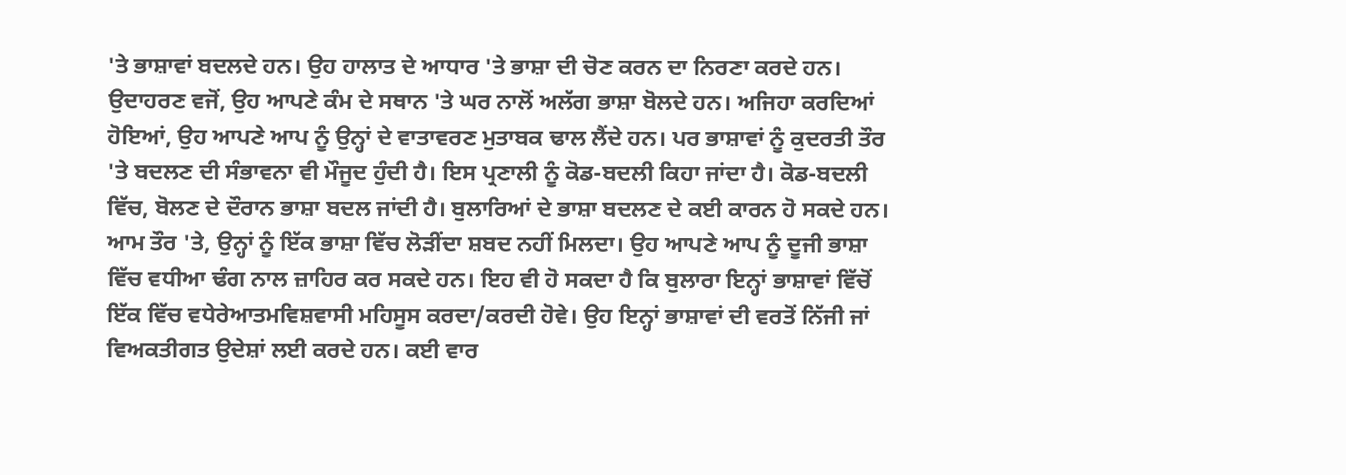'ਤੇ ਭਾਸ਼ਾਵਾਂ ਬਦਲਦੇ ਹਨ। ਉਹ ਹਾਲਾਤ ਦੇ ਆਧਾਰ 'ਤੇ ਭਾਸ਼ਾ ਦੀ ਚੋਣ ਕਰਨ ਦਾ ਨਿਰਣਾ ਕਰਦੇ ਹਨ। ਉਦਾਹਰਣ ਵਜੋਂ, ਉਹ ਆਪਣੇ ਕੰਮ ਦੇ ਸਥਾਨ 'ਤੇ ਘਰ ਨਾਲੋਂ ਅਲੱਗ ਭਾਸ਼ਾ ਬੋਲਦੇ ਹਨ। ਅਜਿਹਾ ਕਰਦਿਆਂ ਹੋਇਆਂ, ਉਹ ਆਪਣੇ ਆਪ ਨੂੰ ਉਨ੍ਹਾਂ ਦੇ ਵਾਤਾਵਰਣ ਮੁਤਾਬਕ ਢਾਲ ਲੈਂਦੇ ਹਨ। ਪਰ ਭਾਸ਼ਾਵਾਂ ਨੂੰ ਕੁਦਰਤੀ ਤੌਰ 'ਤੇ ਬਦਲਣ ਦੀ ਸੰਭਾਵਨਾ ਵੀ ਮੌਜੂਦ ਹੁੰਦੀ ਹੈ। ਇਸ ਪ੍ਰਣਾਲੀ ਨੂੰ ਕੋਡ-ਬਦਲੀ ਕਿਹਾ ਜਾਂਦਾ ਹੈ। ਕੋਡ-ਬਦਲੀ ਵਿੱਚ, ਬੋਲਣ ਦੇ ਦੌਰਾਨ ਭਾਸ਼ਾ ਬਦਲ ਜਾਂਦੀ ਹੈ। ਬੁਲਾਰਿਆਂ ਦੇ ਭਾਸ਼ਾ ਬਦਲਣ ਦੇ ਕਈ ਕਾਰਨ ਹੋ ਸਕਦੇ ਹਨ। ਆਮ ਤੌਰ 'ਤੇ, ਉਨ੍ਹਾਂ ਨੂੰ ਇੱਕ ਭਾਸ਼ਾ ਵਿੱਚ ਲੋੜੀਂਦਾ ਸ਼ਬਦ ਨਹੀਂ ਮਿਲਦਾ। ਉਹ ਆਪਣੇ ਆਪ ਨੂੰ ਦੂਜੀ ਭਾਸ਼ਾ ਵਿੱਚ ਵਧੀਆ ਢੰਗ ਨਾਲ ਜ਼ਾਹਿਰ ਕਰ ਸਕਦੇ ਹਨ। ਇਹ ਵੀ ਹੋ ਸਕਦਾ ਹੈ ਕਿ ਬੁਲਾਰਾ ਇਨ੍ਹਾਂ ਭਾਸ਼ਾਵਾਂ ਵਿੱਚੋਂ ਇੱਕ ਵਿੱਚ ਵਧੇਰੇਆਤਮਵਿਸ਼ਵਾਸੀ ਮਹਿਸੂਸ ਕਰਦਾ/ਕਰਦੀ ਹੋਵੇ। ਉਹ ਇਨ੍ਹਾਂ ਭਾਸ਼ਾਵਾਂ ਦੀ ਵਰਤੋਂ ਨਿੱਜੀ ਜਾਂ ਵਿਅਕਤੀਗਤ ਉਦੇਸ਼ਾਂ ਲਈ ਕਰਦੇ ਹਨ। ਕਈ ਵਾਰ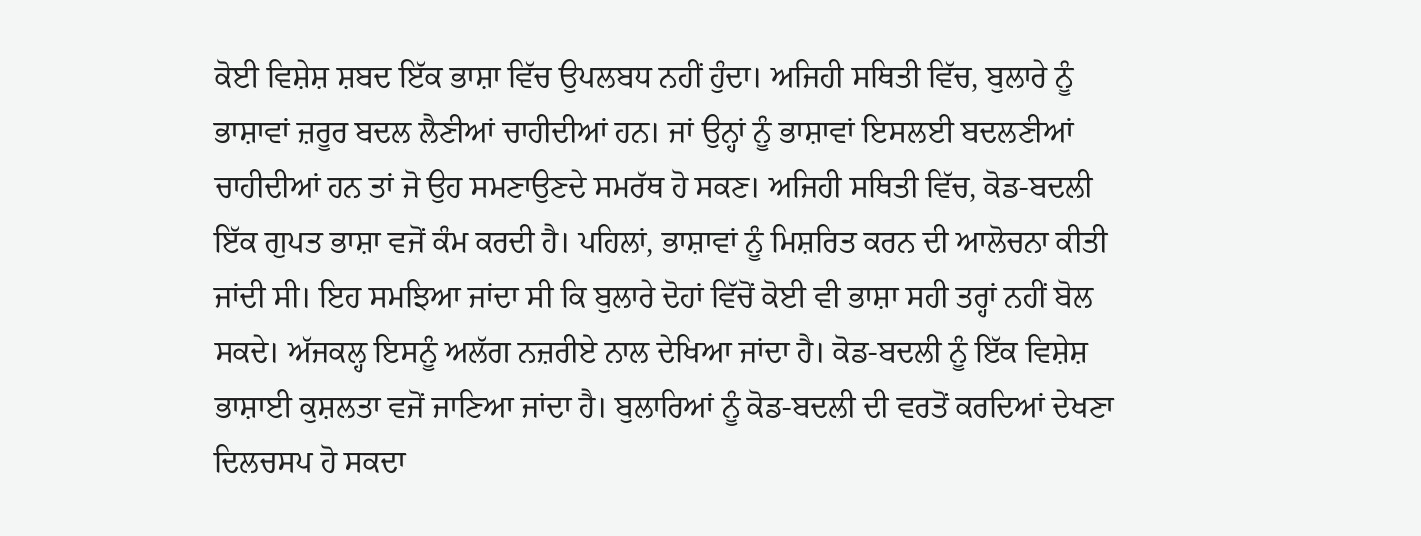ਕੋਈ ਵਿਸ਼ੇਸ਼ ਸ਼ਬਦ ਇੱਕ ਭਾਸ਼ਾ ਵਿੱਚ ਉਪਲਬਧ ਨਹੀਂ ਹੁੰਦਾ। ਅਜਿਹੀ ਸਥਿਤੀ ਵਿੱਚ, ਬੁਲਾਰੇ ਨੂੰ ਭਾਸ਼ਾਵਾਂ ਜ਼ਰੂਰ ਬਦਲ ਲੈਣੀਆਂ ਚਾਹੀਦੀਆਂ ਹਨ। ਜਾਂ ਉਨ੍ਹਾਂ ਨੂੰ ਭਾਸ਼ਾਵਾਂ ਇਸਲਈ ਬਦਲਣੀਆਂ ਚਾਹੀਦੀਆਂ ਹਨ ਤਾਂ ਜੋ ਉਹ ਸਮਣਾਉਣਦੇ ਸਮਰੱਥ ਹੋ ਸਕਣ। ਅਜਿਹੀ ਸਥਿਤੀ ਵਿੱਚ, ਕੋਡ-ਬਦਲੀ ਇੱਕ ਗੁਪਤ ਭਾਸ਼ਾ ਵਜੋਂ ਕੰਮ ਕਰਦੀ ਹੈ। ਪਹਿਲਾਂ, ਭਾਸ਼ਾਵਾਂ ਨੂੰ ਮਿਸ਼ਰਿਤ ਕਰਨ ਦੀ ਆਲੋਚਨਾ ਕੀਤੀ ਜਾਂਦੀ ਸੀ। ਇਹ ਸਮਝਿਆ ਜਾਂਦਾ ਸੀ ਕਿ ਬੁਲਾਰੇ ਦੋਹਾਂ ਵਿੱਚੋਂ ਕੋਈ ਵੀ ਭਾਸ਼ਾ ਸਹੀ ਤਰ੍ਹਾਂ ਨਹੀਂ ਬੋਲ ਸਕਦੇ। ਅੱਜਕਲ੍ਹ ਇਸਨੂੰ ਅਲੱਗ ਨਜ਼ਰੀਏ ਨਾਲ ਦੇਖਿਆ ਜਾਂਦਾ ਹੈ। ਕੋਡ-ਬਦਲੀ ਨੂੰ ਇੱਕ ਵਿਸ਼ੇਸ਼ ਭਾਸ਼ਾਈ ਕੁਸ਼ਲਤਾ ਵਜੋਂ ਜਾਣਿਆ ਜਾਂਦਾ ਹੈ। ਬੁਲਾਰਿਆਂ ਨੂੰ ਕੋਡ-ਬਦਲੀ ਦੀ ਵਰਤੋਂ ਕਰਦਿਆਂ ਦੇਖਣਾ ਦਿਲਚਸਪ ਹੋ ਸਕਦਾ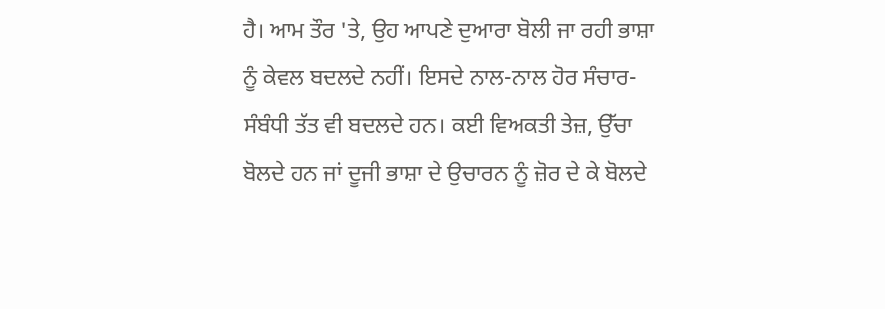ਹੈ। ਆਮ ਤੌਰ 'ਤੇ, ਉਹ ਆਪਣੇ ਦੁਆਰਾ ਬੋਲੀ ਜਾ ਰਹੀ ਭਾਸ਼ਾ ਨੂੰ ਕੇਵਲ ਬਦਲਦੇ ਨਹੀਂ। ਇਸਦੇ ਨਾਲ-ਨਾਲ ਹੋਰ ਸੰਚਾਰ-ਸੰਬੰਧੀ ਤੱਤ ਵੀ ਬਦਲਦੇ ਹਨ। ਕਈ ਵਿਅਕਤੀ ਤੇਜ਼, ਉੱਚਾ ਬੋਲਦੇ ਹਨ ਜਾਂ ਦੂਜੀ ਭਾਸ਼ਾ ਦੇ ਉਚਾਰਨ ਨੂੰ ਜ਼ੋਰ ਦੇ ਕੇ ਬੋਲਦੇ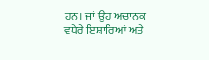ਹਨ। ਜਾਂ ਉਹ ਅਚਾਨਕ ਵਧੇਰੇ ਇਸ਼ਾਰਿਆਂ ਅਤੇ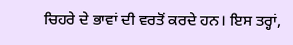ਚਿਹਰੇ ਦੇ ਭਾਵਾਂ ਦੀ ਵਰਤੋਂ ਕਰਦੇ ਹਨ। ਇਸ ਤਰ੍ਹਾਂ,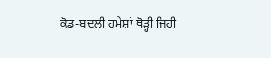ਕੋਡ-ਬਦਲੀ ਹਮੇਸ਼ਾਂ ਥੋੜ੍ਹੀ ਜਿਹੀ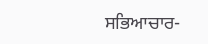ਸਭਿਆਚਾਰ-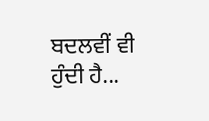ਬਦਲਵੀਂ ਵੀ ਹੁੰਦੀ ਹੈ...